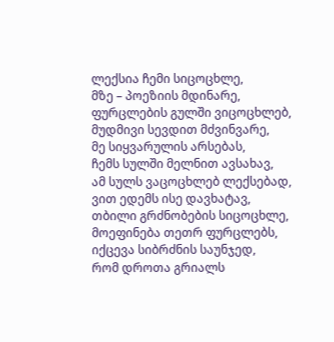ლექსია ჩემი სიცოცხლე,
მზე – პოეზიის მდინარე,
ფურცლების გულში ვიცოცხლებ,
მუდმივი სევდით მძვინვარე,
მე სიყვარულის არსებას,
ჩემს სულში მელნით ავსახავ,
ამ სულს ვაცოცხლებ ლექსებად,
ვით ედემს ისე დავხატავ,
თბილი გრძნობების სიცოცხლე,
მოეფინება თეთრ ფურცლებს,
იქცევა სიბრძნის საუნჯედ,
რომ დროთა გრიალს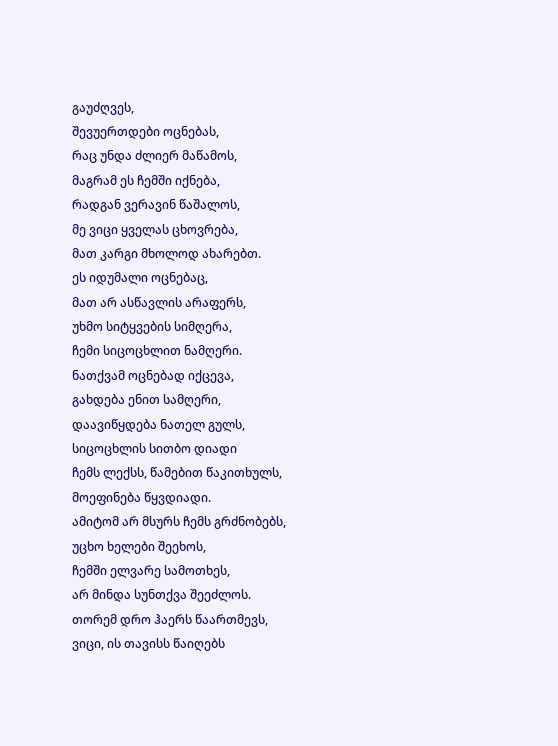გაუძღვეს,
შევუერთდები ოცნებას,
რაც უნდა ძლიერ მაწამოს,
მაგრამ ეს ჩემში იქნება,
რადგან ვერავინ წაშალოს,
მე ვიცი ყველას ცხოვრება,
მათ კარგი მხოლოდ ახარებთ.
ეს იდუმალი ოცნებაც,
მათ არ ასწავლის არაფერს,
უხმო სიტყვების სიმღერა,
ჩემი სიცოცხლით ნამღერი.
ნათქვამ ოცნებად იქცევა,
გახდება ენით სამღერი,
დაავიწყდება ნათელ გულს,
სიცოცხლის სითბო დიადი
ჩემს ლექსს, წამებით წაკითხულს,
მოეფინება წყვდიადი.
ამიტომ არ მსურს ჩემს გრძნობებს,
უცხო ხელები შეეხოს,
ჩემში ელვარე სამოთხეს,
არ მინდა სუნთქვა შეეძლოს.
თორემ დრო ჰაერს წაართმევს,
ვიცი, ის თავისს წაიღებს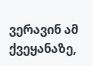ვერავინ ამ ქვეყანაზე,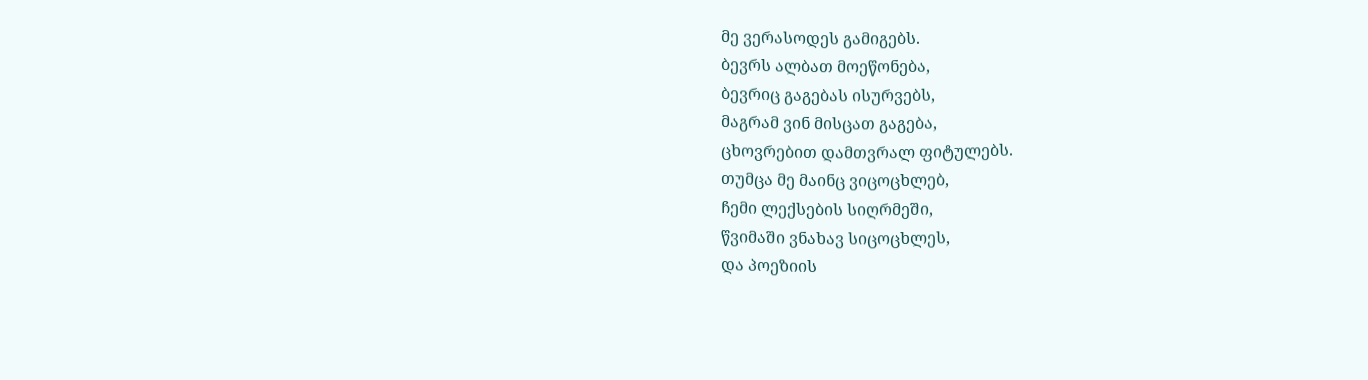მე ვერასოდეს გამიგებს.
ბევრს ალბათ მოეწონება,
ბევრიც გაგებას ისურვებს,
მაგრამ ვინ მისცათ გაგება,
ცხოვრებით დამთვრალ ფიტულებს.
თუმცა მე მაინც ვიცოცხლებ,
ჩემი ლექსების სიღრმეში,
წვიმაში ვნახავ სიცოცხლეს,
და პოეზიის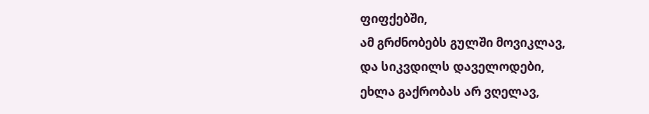ფიფქებში,
ამ გრძნობებს გულში მოვიკლავ,
და სიკვდილს დაველოდები,
ეხლა გაქრობას არ ვღელავ,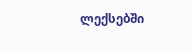ლექსებში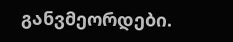განვმეორდები.